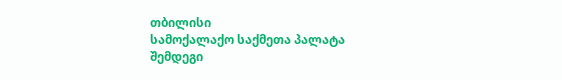თბილისი
სამოქალაქო საქმეთა პალატა
შემდეგი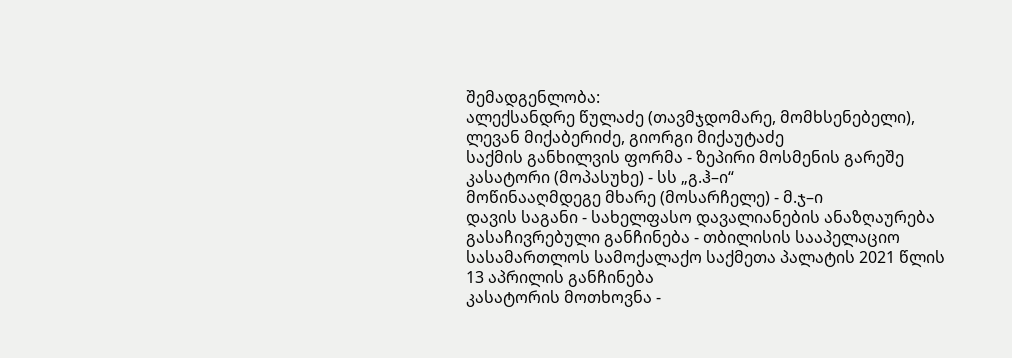შემადგენლობა:
ალექსანდრე წულაძე (თავმჯდომარე, მომხსენებელი),
ლევან მიქაბერიძე, გიორგი მიქაუტაძე
საქმის განხილვის ფორმა - ზეპირი მოსმენის გარეშე
კასატორი (მოპასუხე) - სს „გ.ჰ–ი“
მოწინააღმდეგე მხარე (მოსარჩელე) - მ.ჯ–ი
დავის საგანი - სახელფასო დავალიანების ანაზღაურება
გასაჩივრებული განჩინება - თბილისის სააპელაციო სასამართლოს სამოქალაქო საქმეთა პალატის 2021 წლის 13 აპრილის განჩინება
კასატორის მოთხოვნა -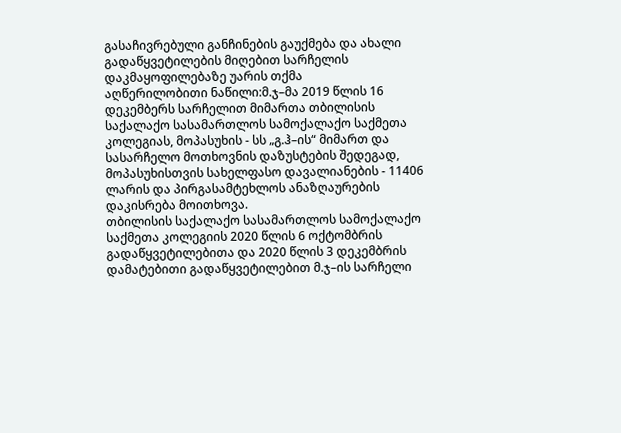გასაჩივრებული განჩინების გაუქმება და ახალი გადაწყვეტილების მიღებით სარჩელის დაკმაყოფილებაზე უარის თქმა
აღწერილობითი ნაწილი:მ.ჯ–მა 2019 წლის 16 დეკემბერს სარჩელით მიმართა თბილისის საქალაქო სასამართლოს სამოქალაქო საქმეთა კოლეგიას, მოპასუხის - სს „გ.ჰ–ის“ მიმართ და სასარჩელო მოთხოვნის დაზუსტების შედეგად, მოპასუხისთვის სახელფასო დავალიანების - 11406 ლარის და პირგასამტეხლოს ანაზღაურების დაკისრება მოითხოვა.
თბილისის საქალაქო სასამართლოს სამოქალაქო საქმეთა კოლეგიის 2020 წლის 6 ოქტომბრის გადაწყვეტილებითა და 2020 წლის 3 დეკემბრის დამატებითი გადაწყვეტილებით მ.ჯ–ის სარჩელი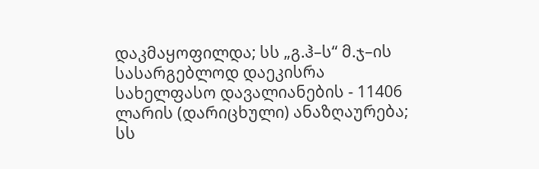დაკმაყოფილდა; სს „გ.ჰ–ს“ მ.ჯ–ის სასარგებლოდ დაეკისრა სახელფასო დავალიანების - 11406 ლარის (დარიცხული) ანაზღაურება; სს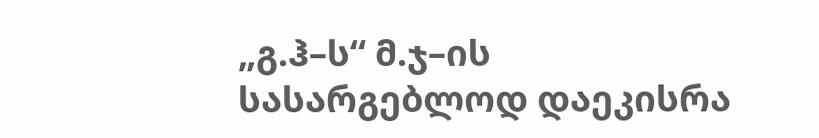„გ.ჰ–ს“ მ.ჯ–ის სასარგებლოდ დაეკისრა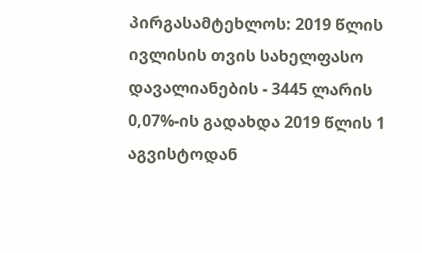პირგასამტეხლოს: 2019 წლის ივლისის თვის სახელფასო დავალიანების - 3445 ლარის 0,07%-ის გადახდა 2019 წლის 1 აგვისტოდან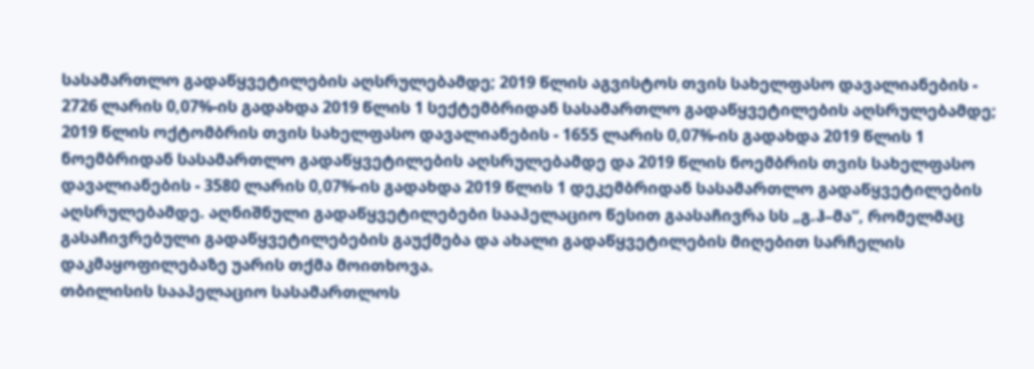სასამართლო გადაწყვეტილების აღსრულებამდე; 2019 წლის აგვისტოს თვის სახელფასო დავალიანების - 2726 ლარის 0,07%-ის გადახდა 2019 წლის 1 სექტემბრიდან სასამართლო გადაწყვეტილების აღსრულებამდე; 2019 წლის ოქტომბრის თვის სახელფასო დავალიანების - 1655 ლარის 0,07%-ის გადახდა 2019 წლის 1 ნოემბრიდან სასამართლო გადაწყვეტილების აღსრულებამდე და 2019 წლის ნოემბრის თვის სახელფასო დავალიანების - 3580 ლარის 0,07%-ის გადახდა 2019 წლის 1 დეკემბრიდან სასამართლო გადაწყვეტილების აღსრულებამდე. აღნიშნული გადაწყვეტილებები სააპელაციო წესით გაასაჩივრა სს „გ.ჰ–მა“, რომელმაც გასაჩივრებული გადაწყვეტილებების გაუქმება და ახალი გადაწყვეტილების მიღებით სარჩელის დაკმაყოფილებაზე უარის თქმა მოითხოვა.
თბილისის სააპელაციო სასამართლოს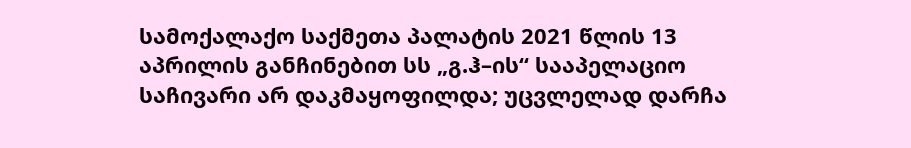სამოქალაქო საქმეთა პალატის 2021 წლის 13 აპრილის განჩინებით სს „გ.ჰ–ის“ სააპელაციო საჩივარი არ დაკმაყოფილდა; უცვლელად დარჩა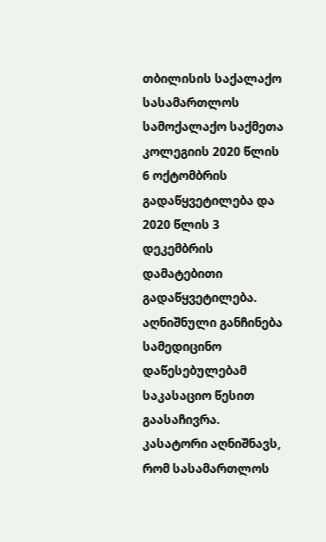თბილისის საქალაქო სასამართლოს სამოქალაქო საქმეთა კოლეგიის 2020 წლის 6 ოქტომბრის გადაწყვეტილება და 2020 წლის 3 დეკემბრის დამატებითი გადაწყვეტილება. აღნიშნული განჩინება სამედიცინო დაწესებულებამ საკასაციო წესით გაასაჩივრა.
კასატორი აღნიშნავს, რომ სასამართლოს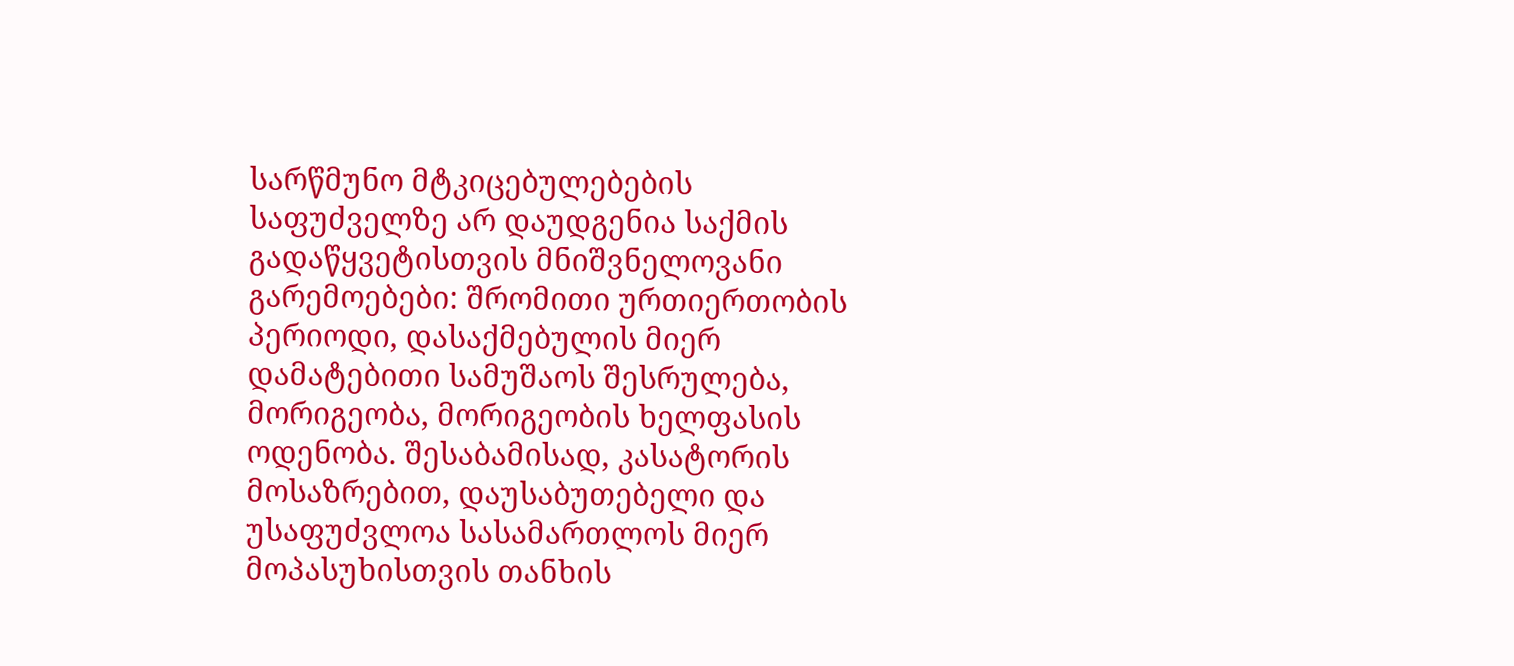სარწმუნო მტკიცებულებების საფუძველზე არ დაუდგენია საქმის გადაწყვეტისთვის მნიშვნელოვანი გარემოებები: შრომითი ურთიერთობის პერიოდი, დასაქმებულის მიერ დამატებითი სამუშაოს შესრულება, მორიგეობა, მორიგეობის ხელფასის ოდენობა. შესაბამისად, კასატორის მოსაზრებით, დაუსაბუთებელი და უსაფუძვლოა სასამართლოს მიერ მოპასუხისთვის თანხის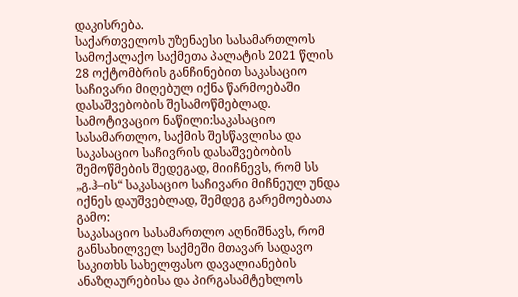დაკისრება.
საქართველოს უზენაესი სასამართლოს სამოქალაქო საქმეთა პალატის 2021 წლის 28 ოქტომბრის განჩინებით საკასაციო საჩივარი მიღებულ იქნა წარმოებაში დასაშვებობის შესამოწმებლად.
სამოტივაციო ნაწილი:საკასაციო სასამართლო, საქმის შესწავლისა და საკასაციო საჩივრის დასაშვებობის შემოწმების შედეგად, მიიჩნევს, რომ სს „გ.ჰ–ის“ საკასაციო საჩივარი მიჩნეულ უნდა იქნეს დაუშვებლად, შემდეგ გარემოებათა გამო:
საკასაციო სასამართლო აღნიშნავს, რომ განსახილველ საქმეში მთავარ სადავო საკითხს სახელფასო დავალიანების ანაზღაურებისა და პირგასამტეხლოს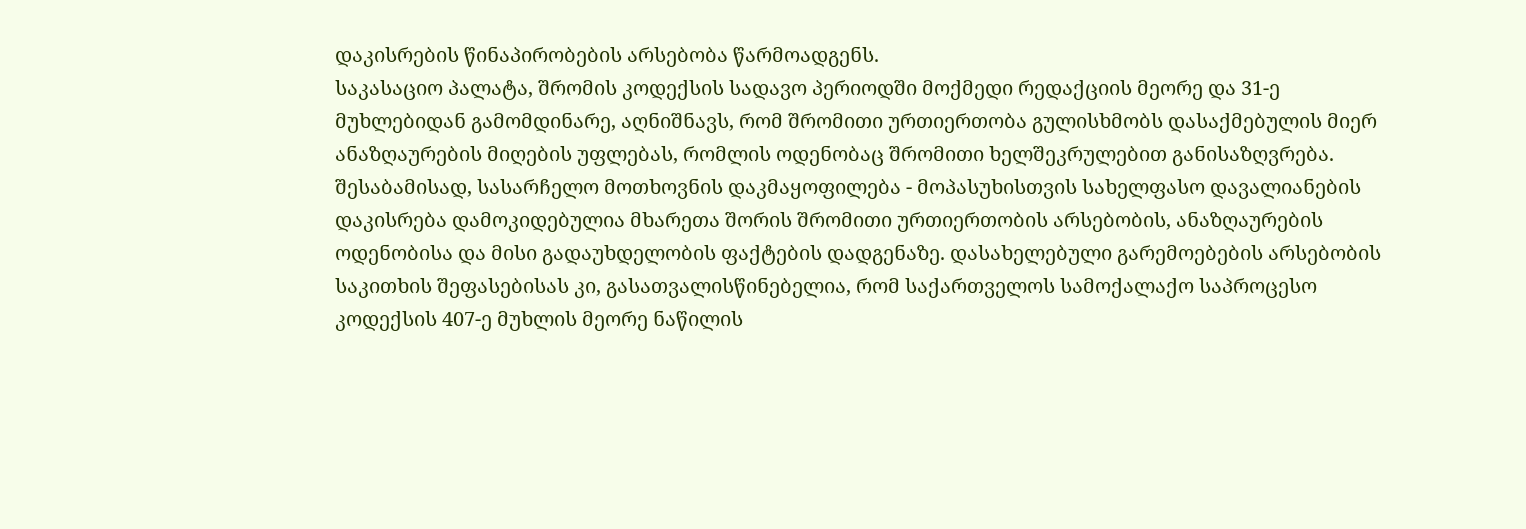დაკისრების წინაპირობების არსებობა წარმოადგენს.
საკასაციო პალატა, შრომის კოდექსის სადავო პერიოდში მოქმედი რედაქციის მეორე და 31-ე მუხლებიდან გამომდინარე, აღნიშნავს, რომ შრომითი ურთიერთობა გულისხმობს დასაქმებულის მიერ ანაზღაურების მიღების უფლებას, რომლის ოდენობაც შრომითი ხელშეკრულებით განისაზღვრება. შესაბამისად, სასარჩელო მოთხოვნის დაკმაყოფილება - მოპასუხისთვის სახელფასო დავალიანების დაკისრება დამოკიდებულია მხარეთა შორის შრომითი ურთიერთობის არსებობის, ანაზღაურების ოდენობისა და მისი გადაუხდელობის ფაქტების დადგენაზე. დასახელებული გარემოებების არსებობის საკითხის შეფასებისას კი, გასათვალისწინებელია, რომ საქართველოს სამოქალაქო საპროცესო კოდექსის 407-ე მუხლის მეორე ნაწილის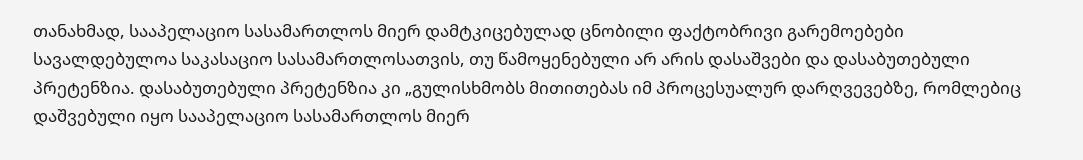თანახმად, სააპელაციო სასამართლოს მიერ დამტკიცებულად ცნობილი ფაქტობრივი გარემოებები სავალდებულოა საკასაციო სასამართლოსათვის, თუ წამოყენებული არ არის დასაშვები და დასაბუთებული პრეტენზია. დასაბუთებული პრეტენზია კი „გულისხმობს მითითებას იმ პროცესუალურ დარღვევებზე, რომლებიც დაშვებული იყო სააპელაციო სასამართლოს მიერ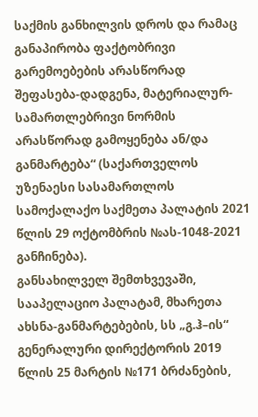საქმის განხილვის დროს და რამაც განაპირობა ფაქტობრივი გარემოებების არასწორად შეფასება-დადგენა, მატერიალურ-სამართლებრივი ნორმის არასწორად გამოყენება ან/და განმარტება“ (საქართველოს უზენაესი სასამართლოს სამოქალაქო საქმეთა პალატის 2021 წლის 29 ოქტომბრის №ას-1048-2021 განჩინება).
განსახილველ შემთხვევაში, სააპელაციო პალატამ, მხარეთა ახსნა-განმარტებების, სს „გ.ჰ–ის“ გენერალური დირექტორის 2019 წლის 25 მარტის №171 ბრძანების,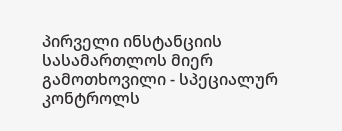პირველი ინსტანციის სასამართლოს მიერ გამოთხოვილი - სპეციალურ კონტროლს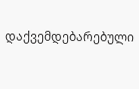დაქვემდებარებული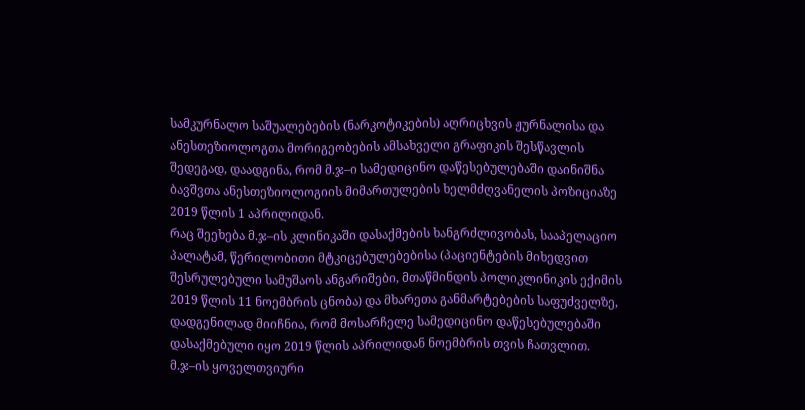სამკურნალო საშუალებების (ნარკოტიკების) აღრიცხვის ჟურნალისა და ანესთეზიოლოგთა მორიგეობების ამსახველი გრაფიკის შესწავლის შედეგად, დაადგინა, რომ მ.ჯ–ი სამედიცინო დაწესებულებაში დაინიშნა ბავშვთა ანესთეზიოლოგიის მიმართულების ხელმძღვანელის პოზიციაზე 2019 წლის 1 აპრილიდან.
რაც შეეხება მ.ჯ–ის კლინიკაში დასაქმების ხანგრძლივობას, სააპელაციო პალატამ, წერილობითი მტკიცებულებებისა (პაციენტების მიხედვით შესრულებული სამუშაოს ანგარიშები, მთაწმინდის პოლიკლინიკის ექიმის 2019 წლის 11 ნოემბრის ცნობა) და მხარეთა განმარტებების საფუძველზე, დადგენილად მიიჩნია, რომ მოსარჩელე სამედიცინო დაწესებულებაში დასაქმებული იყო 2019 წლის აპრილიდან ნოემბრის თვის ჩათვლით.
მ.ჯ–ის ყოველთვიური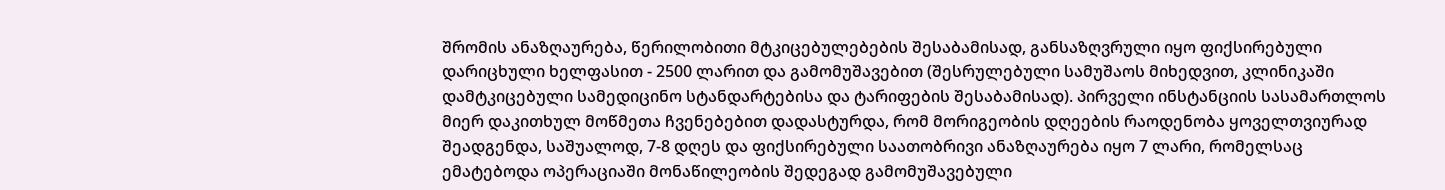შრომის ანაზღაურება, წერილობითი მტკიცებულებების შესაბამისად, განსაზღვრული იყო ფიქსირებული დარიცხული ხელფასით - 2500 ლარით და გამომუშავებით (შესრულებული სამუშაოს მიხედვით, კლინიკაში დამტკიცებული სამედიცინო სტანდარტებისა და ტარიფების შესაბამისად). პირველი ინსტანციის სასამართლოს მიერ დაკითხულ მოწმეთა ჩვენებებით დადასტურდა, რომ მორიგეობის დღეების რაოდენობა ყოველთვიურად შეადგენდა, საშუალოდ, 7-8 დღეს და ფიქსირებული საათობრივი ანაზღაურება იყო 7 ლარი, რომელსაც ემატებოდა ოპერაციაში მონაწილეობის შედეგად გამომუშავებული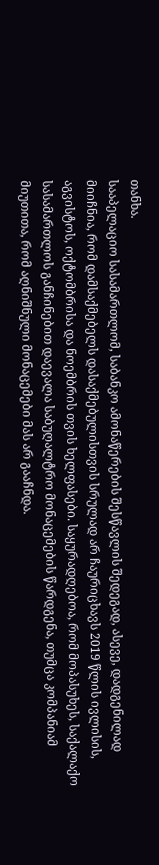თანხა.
სააპელაციო სასამართლომ, საბანკო ამონაწერების შესწავლის შედეგად, ასევე, დადგენილად მიიჩნია, რომ დამსაქმებელს დასაქმებულისთვის სრულად არ ჩაურიცხავს 2019 წლის ივლისის, აგვისტოს, ოქტომბრისა და ნოემბრის თვის ხელფასები. საყურადღებოა, რომ მოპასუხეს, საქალაქო სასამართლოს განჩინებით დაევალა საბუღალტრო მონაცემების წარდგენა, თუმცა კომპანიამ მიუთითა, რომ აღნიშნული მონაცემები მას არ გააჩნდა.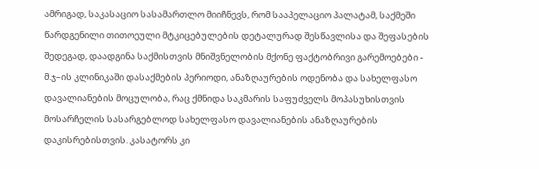ამრიგად, საკასაციო სასამართლო მიიჩნევს, რომ სააპელაციო პალატამ, საქმეში წარდგენილი თითოეული მტკიცებულების დეტალურად შესწავლისა და შეფასების შედეგად, დაადგინა საქმისთვის მნიშვნელობის მქონე ფაქტობრივი გარემოებები - მ.ჯ–ის კლინიკაში დასაქმების პერიოდი, ანაზღაურების ოდენობა და სახელფასო დავალიანების მოცულობა, რაც ქმნიდა საკმარის საფუძველს მოპასუხისთვის მოსარჩელის სასარგებლოდ სახელფასო დავალიანების ანაზღაურების დაკისრებისთვის. კასატორს კი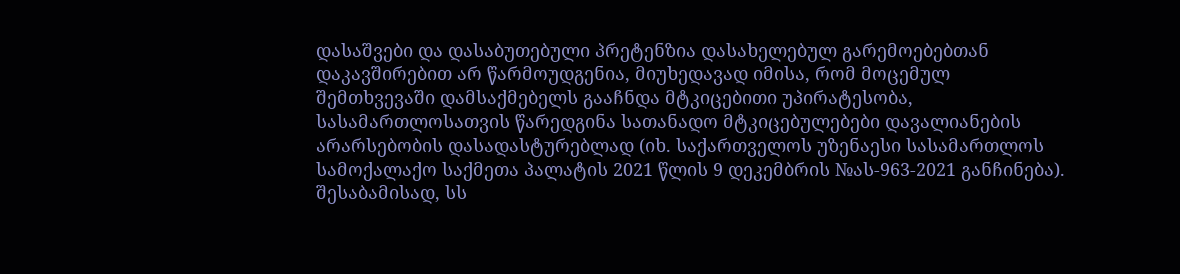დასაშვები და დასაბუთებული პრეტენზია დასახელებულ გარემოებებთან დაკავშირებით არ წარმოუდგენია, მიუხედავად იმისა, რომ მოცემულ შემთხვევაში დამსაქმებელს გააჩნდა მტკიცებითი უპირატესობა, სასამართლოსათვის წარედგინა სათანადო მტკიცებულებები დავალიანების არარსებობის დასადასტურებლად (იხ. საქართველოს უზენაესი სასამართლოს სამოქალაქო საქმეთა პალატის 2021 წლის 9 დეკემბრის №ას-963-2021 განჩინება). შესაბამისად, სს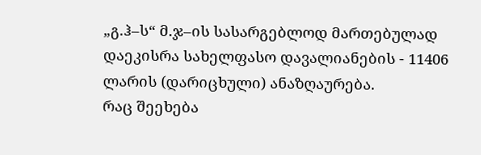„გ.ჰ–ს“ მ.ჯ–ის სასარგებლოდ მართებულად დაეკისრა სახელფასო დავალიანების - 11406 ლარის (დარიცხული) ანაზღაურება.
რაც შეეხება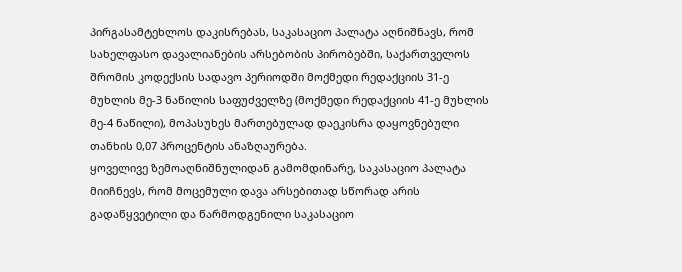პირგასამტეხლოს დაკისრებას, საკასაციო პალატა აღნიშნავს, რომ სახელფასო დავალიანების არსებობის პირობებში, საქართველოს შრომის კოდექსის სადავო პერიოდში მოქმედი რედაქციის 31-ე მუხლის მე-3 ნაწილის საფუძველზე (მოქმედი რედაქციის 41-ე მუხლის მე-4 ნაწილი), მოპასუხეს მართებულად დაეკისრა დაყოვნებული თანხის 0,07 პროცენტის ანაზღაურება.
ყოველივე ზემოაღნიშნულიდან გამომდინარე, საკასაციო პალატა მიიჩნევს, რომ მოცემული დავა არსებითად სწორად არის გადაწყვეტილი და წარმოდგენილი საკასაციო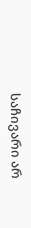საჩივარი არ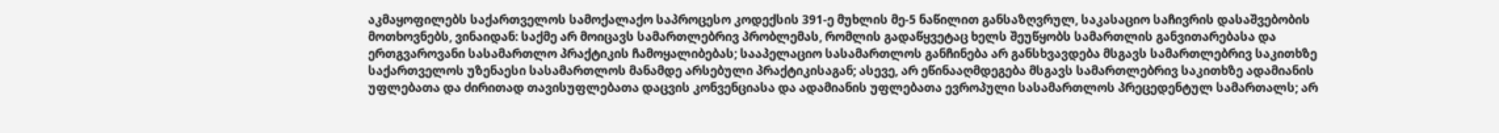აკმაყოფილებს საქართველოს სამოქალაქო საპროცესო კოდექსის 391-ე მუხლის მე-5 ნაწილით განსაზღვრულ, საკასაციო საჩივრის დასაშვებობის მოთხოვნებს, ვინაიდან: საქმე არ მოიცავს სამართლებრივ პრობლემას, რომლის გადაწყვეტაც ხელს შეუწყობს სამართლის განვითარებასა და ერთგვაროვანი სასამართლო პრაქტიკის ჩამოყალიბებას; სააპელაციო სასამართლოს განჩინება არ განსხვავდება მსგავს სამართლებრივ საკითხზე საქართველოს უზენაესი სასამართლოს მანამდე არსებული პრაქტიკისაგან; ასევე, არ ეწინააღმდეგება მსგავს სამართლებრივ საკითხზე ადამიანის უფლებათა და ძირითად თავისუფლებათა დაცვის კონვენციასა და ადამიანის უფლებათა ევროპული სასამართლოს პრეცედენტულ სამართალს; არ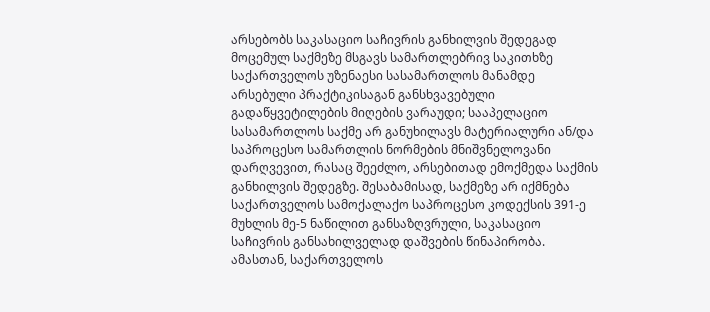არსებობს საკასაციო საჩივრის განხილვის შედეგად მოცემულ საქმეზე მსგავს სამართლებრივ საკითხზე საქართველოს უზენაესი სასამართლოს მანამდე არსებული პრაქტიკისაგან განსხვავებული გადაწყვეტილების მიღების ვარაუდი; სააპელაციო სასამართლოს საქმე არ განუხილავს მატერიალური ან/და საპროცესო სამართლის ნორმების მნიშვნელოვანი დარღვევით, რასაც შეეძლო, არსებითად ემოქმედა საქმის განხილვის შედეგზე. შესაბამისად, საქმეზე არ იქმნება საქართველოს სამოქალაქო საპროცესო კოდექსის 391-ე მუხლის მე-5 ნაწილით განსაზღვრული, საკასაციო საჩივრის განსახილველად დაშვების წინაპირობა. ამასთან, საქართველოს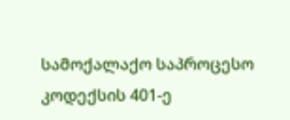სამოქალაქო საპროცესო კოდექსის 401-ე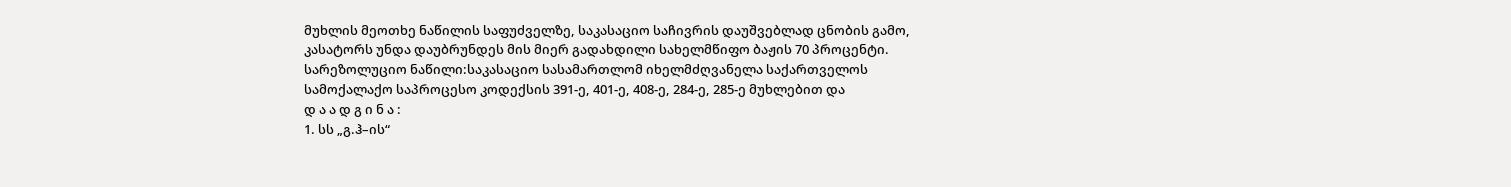მუხლის მეოთხე ნაწილის საფუძველზე, საკასაციო საჩივრის დაუშვებლად ცნობის გამო, კასატორს უნდა დაუბრუნდეს მის მიერ გადახდილი სახელმწიფო ბაჟის 70 პროცენტი.
სარეზოლუციო ნაწილი:საკასაციო სასამართლომ იხელმძღვანელა საქართველოს სამოქალაქო საპროცესო კოდექსის 391-ე, 401-ე, 408-ე, 284-ე, 285-ე მუხლებით და
დ ა ა დ გ ი ნ ა :
1. სს „გ.ჰ–ის“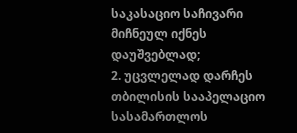საკასაციო საჩივარი მიჩნეულ იქნეს დაუშვებლად;
2. უცვლელად დარჩეს თბილისის სააპელაციო სასამართლოს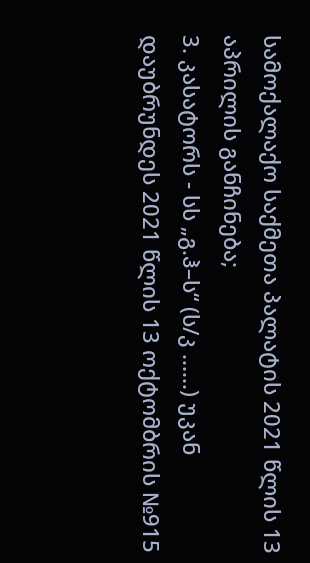სამოქალაქო საქმეთა პალატის 2021 წლის 13 აპრილის განჩინება;
3. კასატორს - სს „გ.ჰ–ს“ (ს/კ ......) უკან დაუბრუნდეს 2021 წლის 13 ოქტომბრის №915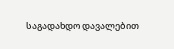საგადახდო დავალებით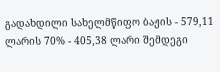გადახდილი სახელმწიფო ბაჟის - 579,11 ლარის 70% - 405,38 ლარი შემდეგი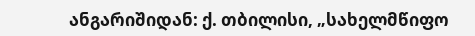ანგარიშიდან: ქ. თბილისი, „სახელმწიფო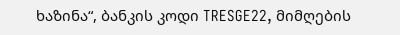ხაზინა“, ბანკის კოდი TRESGE22, მიმღების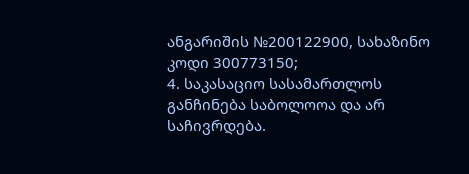ანგარიშის №200122900, სახაზინო კოდი 300773150;
4. საკასაციო სასამართლოს განჩინება საბოლოოა და არ საჩივრდება.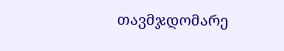თავმჯდომარე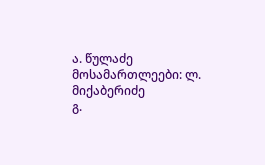ა. წულაძე
მოსამართლეები: ლ. მიქაბერიძე
გ.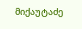მიქაუტაძე